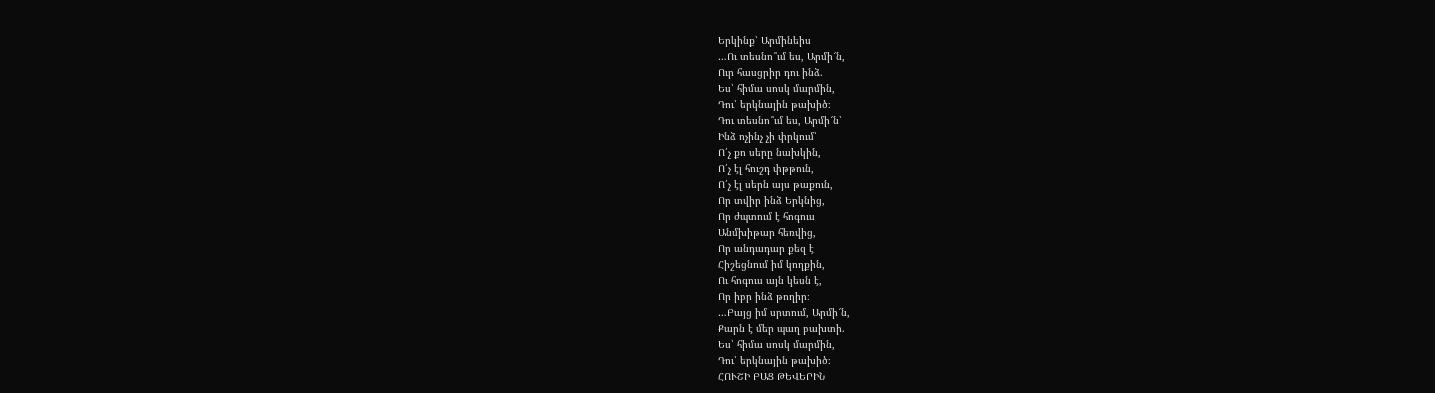Երկինք՝ Արմինեիս
…Ու տեսնո՞ւմ ես, Արմի՜ն,
Ուր հասցրիր դու ինձ.
Ես՝ հիմա սոսկ մարմին,
Դու՝ երկնային թախիծ։
Դու տեսնո՞ւմ ես, Արմի՜ն՝
Ինձ ոչինչ չի փրկում՝
Ո՛չ քո սերը նախկին,
Ո՛չ էլ հուշդ փթթուն,
Ո՛չ էլ սերն այս թաքուն,
Որ տվիր ինձ Երկնից,
Որ ժպտում է հոգուս
Անմխիթար հեռվից,
Որ անդադար քեզ է
Հիշեցնում իմ կողքին,
Ու հոգուս այն կեսն է,
Որ իբր ինձ թողիր։
…Բայց իմ սրտում, Արմի՜ն,
Քարն է մեր պաղ բախտի.
Ես՝ հիմա սոսկ մարմին,
Դու՝ երկնային թախիծ։
ՀՈՒՇԻ ԲԱՑ ԹԵՎԵՐԻՆ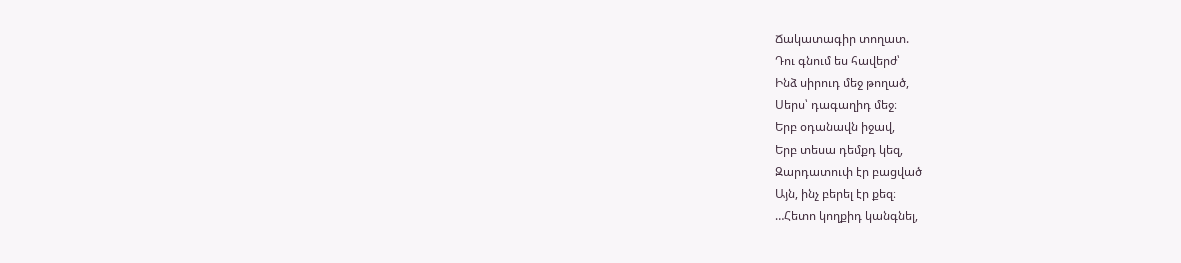Ճակատագիր տողատ.
Դու գնում ես հավերժ՝
Ինձ սիրուդ մեջ թողած,
Սերս՝ դագաղիդ մեջ։
Երբ օդանավն իջավ,
Երբ տեսա դեմքդ կեզ,
Զարդատուփ էր բացված
Այն, ինչ բերել էր քեզ։
…Հետո կողքիդ կանգնել,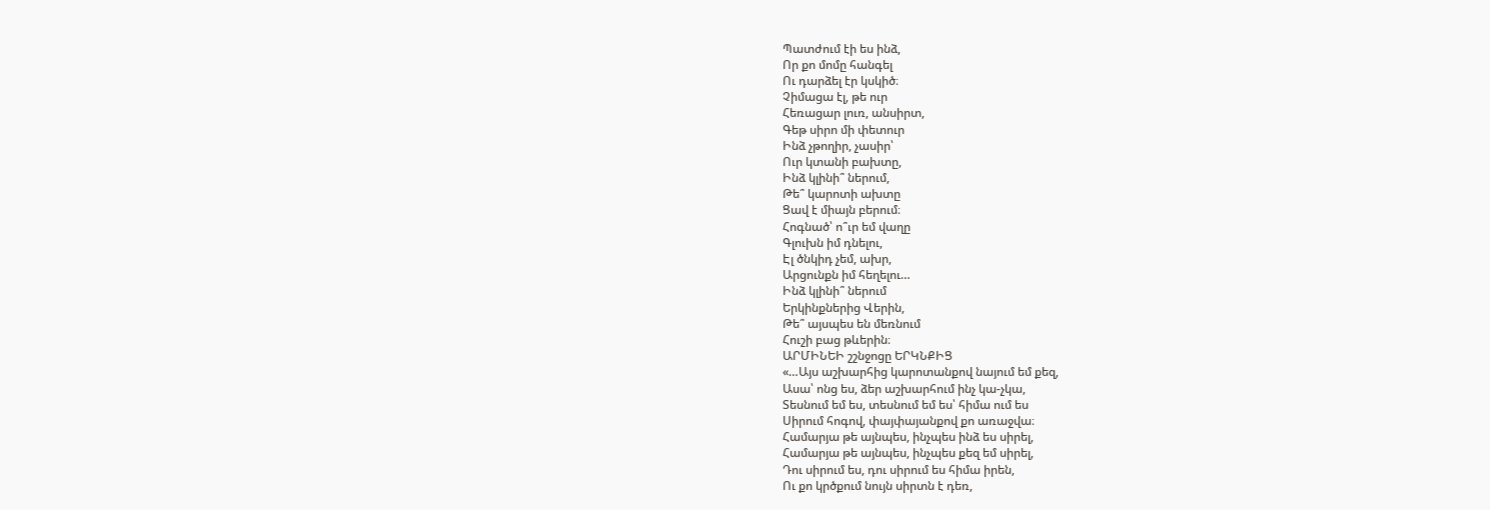Պատժում էի ես ինձ,
Որ քո մոմը հանգել
Ու դարձել էր կսկիծ։
Չիմացա էլ, թե ուր
Հեռացար լուռ, անսիրտ,
Գեթ սիրո մի փետուր
Ինձ չթողիր, չասիր՝
Ուր կտանի բախտը,
Ինձ կլինի՞ ներում,
Թե՞ կարոտի ախտը
Ցավ է միայն բերում։
Հոգնած՝ ո՞ւր եմ վաղը
Գլուխն իմ դնելու,
Էլ ծնկիդ չեմ, ախր,
Արցունքն իմ հեղելու…
Ինձ կլինի՞ ներում
Երկինքներից Վերին,
Թե՞ այսպես են մեռնում
Հուշի բաց թևերին։
ԱՐՄԻՆԵԻ շշնջոցը ԵՐԿՆՔԻՑ
«…Այս աշխարհից կարոտանքով նայում եմ քեզ,
Ասա՝ ոնց ես, ձեր աշխարհում ինչ կա-չկա,
Տեսնում եմ ես, տեսնում եմ ես՝ հիմա ում ես
Սիրում հոգով, փայփայանքով քո առաջվա։
Համարյա թե այնպես, ինչպես ինձ ես սիրել,
Համարյա թե այնպես, ինչպես քեզ եմ սիրել,
Դու սիրում ես, դու սիրում ես հիմա իրեն,
Ու քո կրծքում նույն սիրտն է դեռ,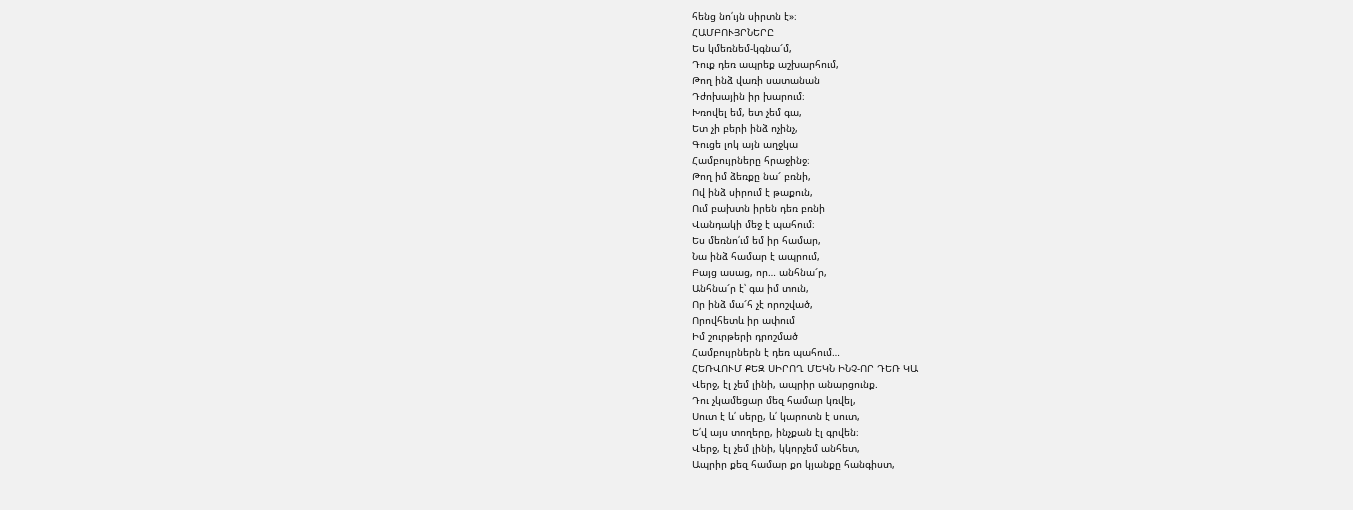հենց նո՛ւյն սիրտն է»։
ՀԱՄԲՈՒՅՐՆԵՐԸ
Ես կմեռնեմ-կգնա՜մ,
Դուք դեռ ապրեք աշխարհում,
Թող ինձ վառի սատանան
Դժոխային իր խարում։
Խռովել եմ, ետ չեմ գա,
Ետ չի բերի ինձ ոչինչ,
Գուցե լոկ այն աղջկա
Համբույրները հրաջինջ։
Թող իմ ձեռքը նա՜ բռնի,
Ով ինձ սիրում է թաքուն,
Ում բախտն իրեն դեռ բռնի
Վանդակի մեջ է պահում։
Ես մեռնո՛ւմ եմ իր համար,
Նա ինձ համար է ապրում,
Բայց ասաց, որ… անհնա՜ր,
Անհնա՜ր է՝ գա իմ տուն,
Որ ինձ մա՜հ չէ որոշված,
Որովհետև իր ափում
Իմ շուրթերի դրոշմած
Համբույրներն է դեռ պահում…
ՀԵՌՎՈՒՄ ՔԵԶ ՍԻՐՈՂ ՄԵԿՆ ԻՆՉ-ՈՐ ԴԵՌ ԿԱ
Վերջ, էլ չեմ լինի, ապրիր անարցունք.
Դու չկամեցար մեզ համար կռվել,
Սուտ է և՛ սերը, և՛ կարոտն է սուտ,
Ե՛վ այս տողերը, ինչքան էլ գրվեն։
Վերջ, էլ չեմ լինի, կկորչեմ անհետ,
Ապրիր քեզ համար քո կյանքը հանգիստ,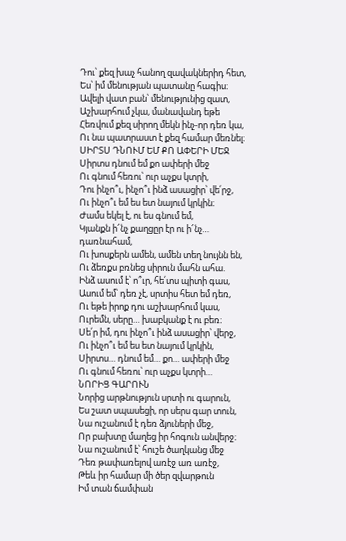Դու՝ քեզ խաչ հանող զավակներիդ հետ,
Ես՝ իմ մենության պատանը հագիս։
Ավելի վատ բան՝ մենությունից զատ,
Աշխարհում չկա, մանավանդ եթե
Հեռվում քեզ սիրող մեկն ինչ-որ դեռ կա,
Ու նա պատրաստ է քեզ համար մեռնել։
ՍԻՐՏՍ ԴՆՈՒՄ ԵՄ ՔՈ ԱՓԵՐԻ ՄԵՋ
Սիրտս դնում եմ քո ափերի մեջ
Ու գնում հեռու՝ ուր աչքս կտրի,
Դու ինչո՞ւ, ինչո՞ւ ինձ ասացիր՝ վե՛րջ,
Ու ինչո՞ւ եմ ես ետ նայում կրկին։
Ժամս եկել է, ու ես գնում եմ,
Կյանքն ի՜նչ քաղցըր էր ու ի՜նչ… դառնահամ,
Ու խոսքերն ամեն, ամեն տեղ նույնն են,
Ու ձեռքս բռնեց սիրուն մահն ահա.
Ինձ ասում է՝ ո՞ւր, հե՛տս պիտի գաս,
Ասում եմ՝ դեռ չէ, սրտիս հետ եմ դեռ,
Ու եթե իրոք դու աշխարհում կաս,
Ուրեմն, սերը… խաբկանք է ու բեռ։
Սե՛ր իմ, դու ինչո՞ւ ինձ ասացիր՝ վերջ,
Ու ինչո՞ւ եմ ես ետ նայում կրկին,
Սիրտս… դնում եմ… քո… ափերի մեջ
Ու գնում հեռու՝ ուր աչքս կտրի…
ՆՈՐԻՑ ԳԱՐՈՒՆ
Նորից արթնություն սրտի ու գարուն,
Ես շատ սպասեցի, որ սերս գար տուն,
Նա ուշանում է դեռ ձյուների մեջ,
Որ բախտը մաղեց իր հոգուն անվերջ։
Նա ուշանում է՝ հուշե ծաղկանց մեջ
Դեռ թափառելով առէջ առ առէջ,
Թեև իր համար մի ծեր զվարթուն
Իմ տան ճամփան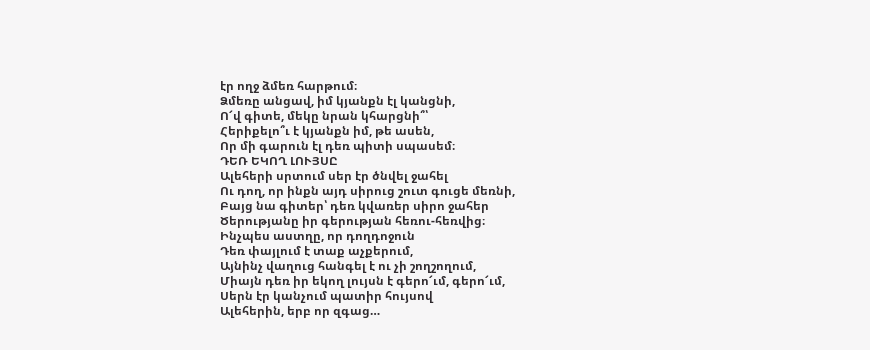էր ողջ ձմեռ հարթում։
Ձմեռը անցավ, իմ կյանքն էլ կանցնի,
Ո՜վ գիտե, մեկը նրան կհարցնի՞՝
Հերիքելո՞ւ է կյանքն իմ, թե ասեն,
Որ մի գարուն էլ դեռ պիտի սպասեմ։
ԴԵՌ ԵԿՈՂ ԼՈՒՅՍԸ
Ալեհերի սրտում սեր էր ծնվել ջահել
Ու դող, որ ինքն այդ սիրուց շուտ գուցե մեռնի,
Բայց նա գիտեր՝ դեռ կվառեր սիրո ջահեր
Ծերությանը իր գերության հեռու-հեռվից։
Ինչպես աստղը, որ դողդոջուն
Դեռ փայլում է տաք աչքերում,
Այնինչ վաղուց հանգել է ու չի շողշողում,
Միայն դեռ իր եկող լույսն է գերո՜ւմ, գերո՜ւմ,
Սերն էր կանչում պատիր հույսով
Ալեհերին, երբ որ զգաց…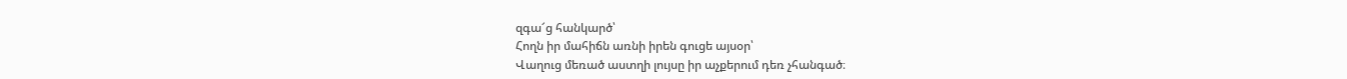զգա՜ց հանկարծ՝
Հողն իր մահիճն առնի իրեն գուցե այսօր՝
Վաղուց մեռած աստղի լույսը իր աչքերում դեռ չհանգած։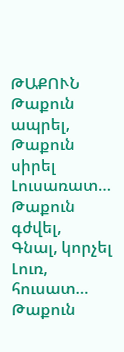ԹԱՔՈՒՆ
Թաքուն ապրել,
Թաքուն սիրել
Լուսառատ…
Թաքուն գժվել,
Գնալ, կորչել
Լուռ, հուսատ…
Թաքուն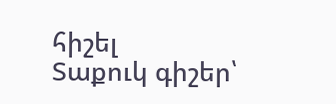հիշել
Տաքուկ գիշեր՝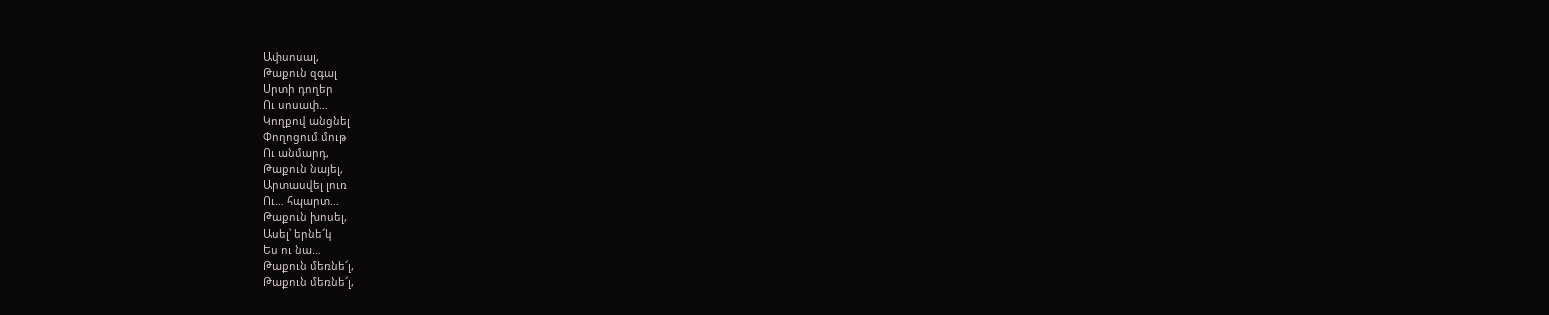Ափսոսալ,
Թաքուն զգալ
Սրտի դողեր
Ու սոսափ…
Կողքով անցնել
Փողոցում մութ
Ու անմարդ,
Թաքուն նայել,
Արտասվել լուռ
Ու… հպարտ…
Թաքուն խոսել,
Ասել՝ երնե՜կ
Ես ու նա…
Թաքուն մեռնե՜լ,
Թաքուն մեռնե՜լ,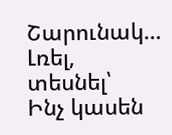Շարունակ…
Լռել, տեսնել՝
Ինչ կասեն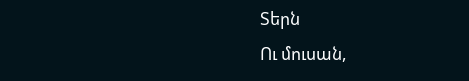Տերն
Ու մուսան,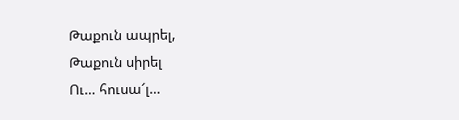Թաքուն ապրել,
Թաքուն սիրել
Ու… հուսա՜լ…